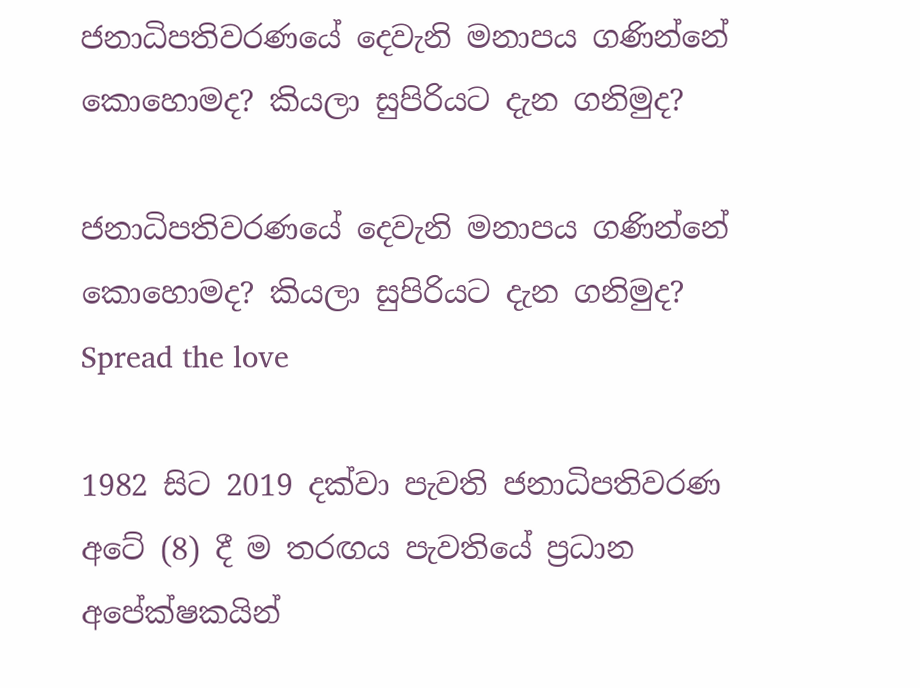ජනාධිපතිවරණයේ දෙවැනි මනාපය ගණින්නේ කොහොමද? කියලා සුපිරියට දැන ගනිමුද?

ජනාධිපතිවරණයේ දෙවැනි මනාපය ගණින්නේ කොහොමද? කියලා සුපිරියට දැන ගනිමුද?
Spread the love

1982 සිට 2019 දක්වා පැවති ජනාධිපතිවරණ අටේ (8) දී ම තරඟය පැවතියේ ප්‍රධාන අපේක්ෂකයින්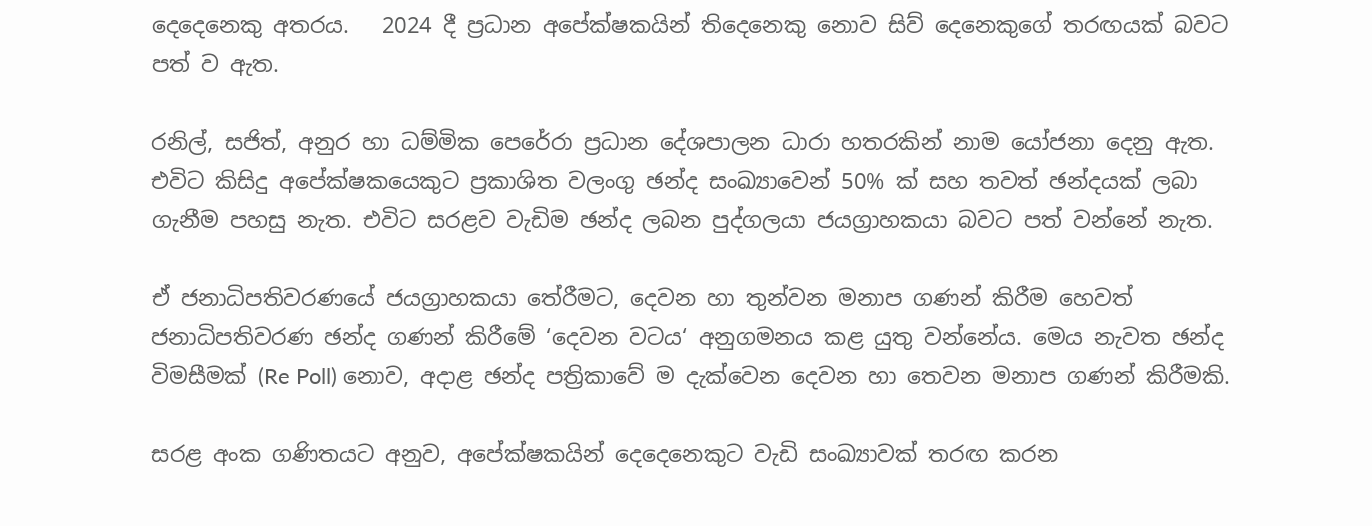දෙදෙනෙකු අතරය.   2024 දී ප්‍රධාන අපේක්ෂකයින් තිදෙනෙකු නොව සිව් දෙනෙකුගේ තරඟයක් බවට පත් ව ඇත.

රනිල්, සජිත්, අනුර හා ධම්මික පෙරේරා ප්‍රධාන දේශපාලන ධාරා හතරකින් නාම යෝජනා දෙනු ඇත. එවිට කිසිදු අපේක්ෂකයෙකුට ප්‍රකාශිත වලංගු ඡන්ද සංඛ්‍යාවෙන් 50% ක් සහ තවත් ඡන්දයක් ලබා ගැනීම පහසු නැත. එවිට සරළව වැඩිම ඡන්ද ලබන පුද්ගලයා ජයග්‍රාහකයා බවට පත් වන්නේ නැත.

ඒ ජනාධිපතිවරණයේ ජයග්‍රාහකයා තේරීමට, දෙවන හා තුන්වන මනාප ගණන් කිරීම හෙවත් ජනාධිපතිවරණ ඡන්ද ගණන් කිරීමේ ‘දෙවන වටය‘ අනුගමනය කළ යුතු වන්නේය. මෙය නැවත ඡන්ද විමසීමක් (Re Poll) නොව, අදාළ ඡන්ද පත්‍රිකාවේ ම දැක්වෙන දෙවන හා තෙවන මනාප ගණන් කිරීමකි.

සරළ අංක ගණිතයට අනුව, අපේක්ෂකයින් දෙදෙනෙකුට වැඩි සංඛ්‍යාවක් තරඟ කරන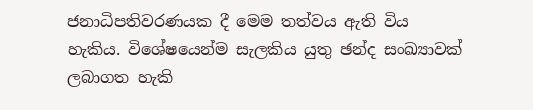ජනාධිපතිවරණයක දී මෙම තත්වය ඇති විය හැකිය. විශේෂයෙන්ම සැලකිය යුතු ඡන්ද සංඛ්‍යාවක් ලබාගත හැකි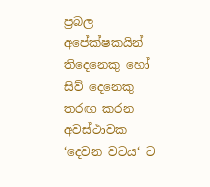ප්‍රබල අපේක්ෂකයින් තිදෙනෙකු හෝ සිව් දෙනෙකු තරඟ කරන අවස්ථාවක ‘දෙවන වටය‘ ට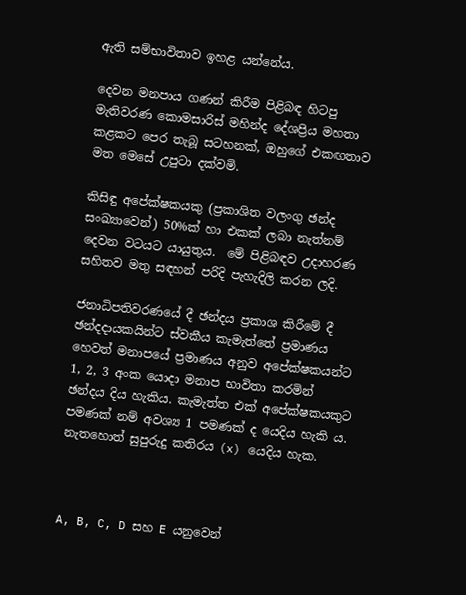ඇති සම්භාවිතාව ඉහළ යන්නේය.

දෙවන මනපාය ගණන් කිරීම පිළිබඳ හිටපු මැතිවරණ කොමසාරිස් මහින්ද දේශප්‍රිය මහතා කළකට පෙර තැබූ සටහනක්, ඔහුගේ එකඟතාව මත මෙසේ උපුටා දක්වමි.

කිසිඳු අපේක්ෂකයකු (ප්‍රකාශිත වලංගු ඡන්ද සංඛ්‍යාවෙන්) 50%ක් හා එකක් ලබා නැත්නම් දෙවන වටයට යායුතුය.  මේ පිළිබඳව උදාහරණ සහිතව මතු සඳහන් පරිදි පැහැදිලි කරන ලදි.

ජනාධිපතිවරණයේ දී ඡන්දය ප්‍රකාශ කිරීමේ දී ඡන්දදායකයින්ට ස්වකීය කැමැත්තේ ප්‍රමාණය හෙවත් මනාපයේ ප්‍රමාණය අනුව අපේක්ෂකයන්ට 1, 2, 3 අංක යොදා මනාප භාවිතා කරමින් ඡන්දය දිය හැකිය. කැමැත්ත එක් අපේක්ෂකයකුට පමණක් නම් අවශ්‍ය 1 පමණක් ද යෙදිය හැකි ය. නැතහොත් සුපුරුදු කතිරය (x) යෙදිය හැක.



A, B, C, D සහ E යනුවෙන්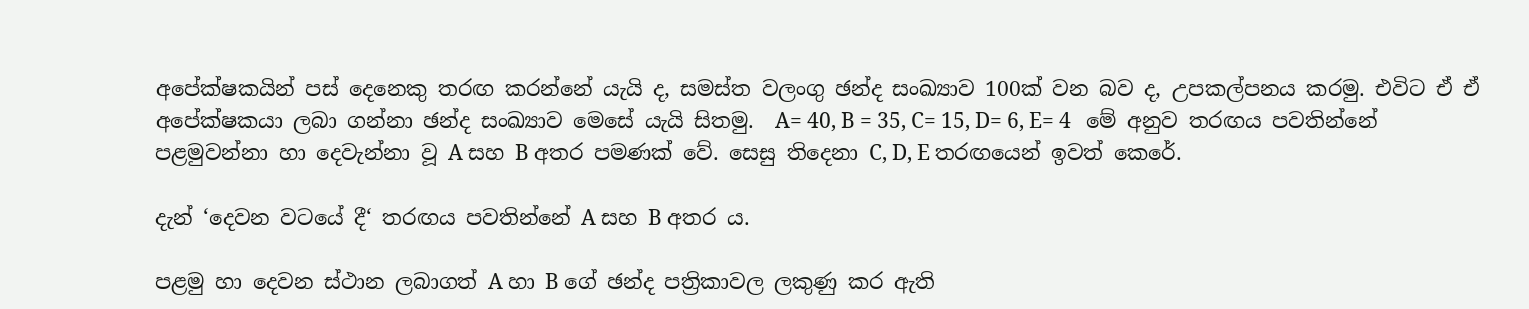අපේක්ෂකයින් පස් දෙනෙකු තරඟ කරන්නේ යැයි ද, සමස්ත වලංගු ඡන්ද සංඛ්‍යාව 100ක් වන බව ද, උපකල්පනය කරමු. එවිට ඒ ඒ අපේක්ෂකයා ලබා ගන්නා ඡන්ද සංඛ්‍යාව මෙසේ යැයි සිතමු.  A= 40, B = 35, C= 15, D= 6, E= 4   මේ අනුව තරඟය පවතින්නේ පළමුවන්නා හා දෙවැන්නා වූ A සහ B අතර පමණක් වේ. සෙසු තිදෙනා C, D, E තරඟයෙන් ඉවත් කෙරේ.

දැන් ‘දෙවන වටයේ දී‘ තරඟය පවතින්නේ A සහ B අතර ය.

පළමු හා දෙවන ස්ථාන ලබාගත් A හා B ගේ ඡන්ද පත්‍රිකාවල ලකුණු කර ඇති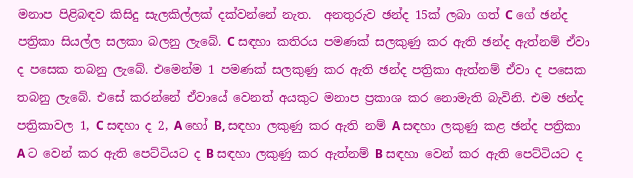මනාප පිළිබඳව කිසිදු සැලකිල්ලක් දක්වන්නේ නැත.  අනතුරුව ඡන්ද 15ක් ලබා ගත් C ගේ ඡන්ද පත්‍රිකා සියල්ල සලකා බලනු ලැබේ. C සඳහා කතිරය පමණක් සලකුණු කර ඇති ඡන්ද ඇත්නම් ඒවා ද පසෙක තබනු ලැබේ. එමෙන්ම 1 පමණක් සලකුණු කර ඇති ඡන්ද පත්‍රිකා ඇත්නම් ඒවා ද පසෙක තබනු ලැබේ. එසේ කරන්නේ ඒවායේ වෙනත් අයකුට මනාප ප්‍රකාශ කර නොමැති බැවිනි. එම ඡන්ද පත්‍රිකාවල 1, C සඳහා ද 2, A හෝ B, සඳහා ලකුණු කර ඇති නම් A සඳහා ලකුණු කළ ඡන්ද පත්‍රිකා A ට වෙන් කර ඇති පෙට්ටියට ද B සඳහා ලකුණු කර ඇත්නම් B සඳහා වෙන් කර ඇති පෙට්ටියට ද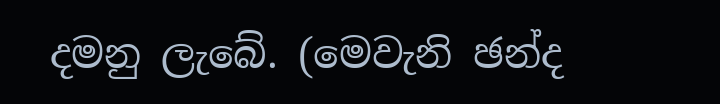දමනු ලැබේ. (මෙවැනි ඡන්ද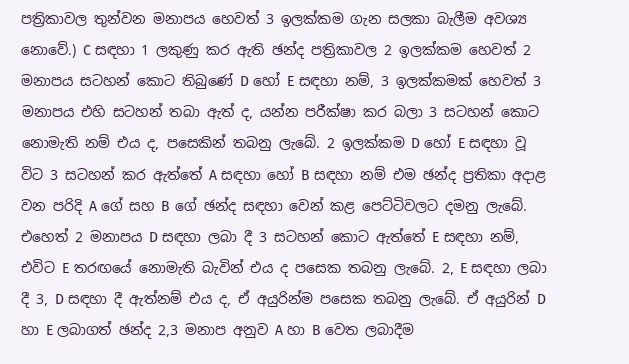පත්‍රිකාවල තුන්වන මනාපය හෙවත් 3 ඉලක්කම ගැන සලකා බැලීම අවශ්‍ය නොවේ.) C සඳහා 1 ලකුණු කර ඇති ඡන්ද පත්‍රිකාවල 2 ඉලක්කම හෙවත් 2 මනාපය සටහන් කොට තිබුණේ D හෝ E සඳහා නම්, 3 ඉලක්කමක් හෙවත් 3 මනාපය එහි සටහන් තබා ඇත් ද, යන්න පරීක්ෂා කර බලා 3 සටහන් කොට නොමැති නම් එය ද, පසෙකින් තබනු ලැබේ. 2 ඉලක්කම D හෝ E සඳහා වූ විට 3 සටහන් කර ඇත්තේ A සඳහා හෝ B සඳහා නම් එම ඡන්ද ප්‍රතිකා අදාළ වන පරිදි A ගේ සහ B ගේ ඡන්ද සඳහා වෙන් කළ පෙට්ටිවලට දමනු ලැබේ. එහෙත් 2 මනාපය D සඳහා ලබා දී 3 සටහන් කොට ඇත්තේ E සඳහා නම්, එවිට E තරඟයේ නොමැති බැවින් එය ද පසෙක තබනු ලැබේ. 2, E සඳහා ලබා දී 3, D සඳහා දී ඇත්නම් එය ද, ඒ අයුරින්ම පසෙක තබනු ලැබේ. ඒ අයුරින් D හා E ලබාගත් ඡන්ද 2,3 මනාප අනුව A හා B වෙත ලබාදීම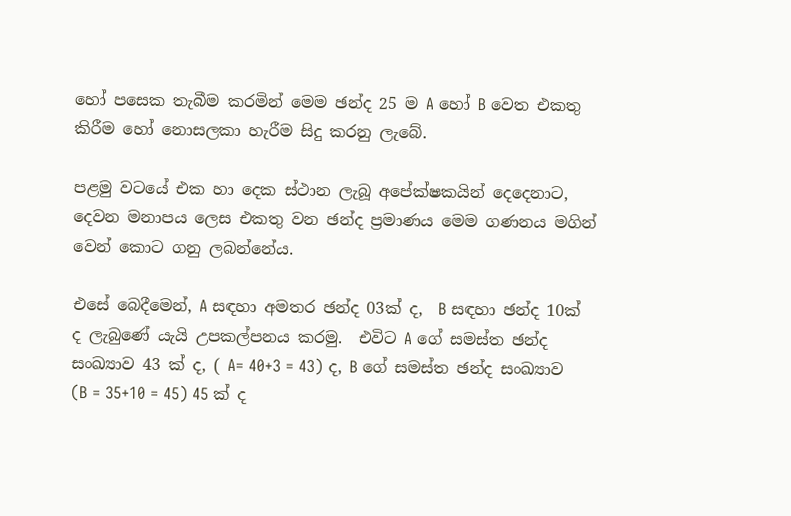හෝ පසෙක තැබීම කරමින් මෙම ඡන්ද 25 ම A හෝ B වෙත එකතු කිරීම හෝ නොසලකා හැරීම සිදු කරනු ලැබේ.

පළමු වටයේ එක හා දෙක ස්ථාන ලැබූ අපේක්ෂකයින් දෙදෙනාට,   දෙවන මනාපය ලෙස එකතු වන ඡන්ද ප්‍රමාණය මෙම ගණනය මගින් වෙන් කොට ගනු ලබන්නේය.

එසේ බෙදීමෙන්, A සඳහා අමතර ඡන්ද 03ක් ද,  B සඳහා ඡන්ද 10ක් ද ලැබුණේ යැයි උපකල්පනය කරමු.  එවිට A ගේ සමස්ත ඡන්ද සංඛ්‍යාව 43 ක් ද, ( A= 40+3 = 43) ද, B ගේ සමස්ත ඡන්ද සංඛ්‍යාව (B = 35+10 = 45) 45 ක් ද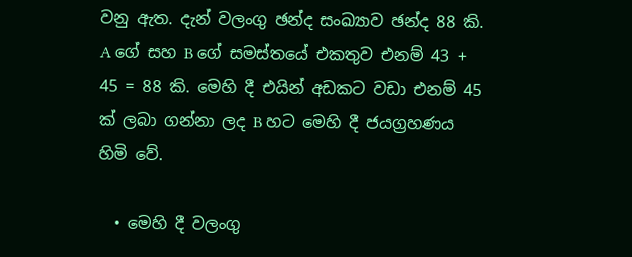වනු ඇත. දැන් වලංගු ඡන්ද සංඛ්‍යාව ඡන්ද 88 කි. A ගේ සහ B ගේ සමස්තයේ එකතුව එනම් 43 + 45 = 88 කි. මෙහි දී එයින් අඩකට වඩා එනම් 45 ක් ලබා ගන්නා ලද B හට මෙහි දී ජයග්‍රහණය හිමි වේ.

  • මෙහි දී වලංගු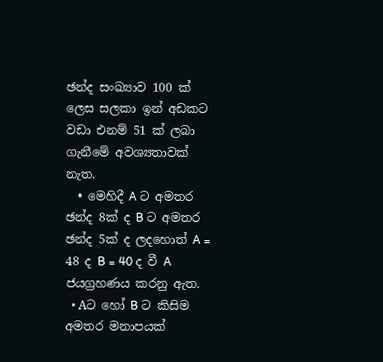ඡන්ද සංඛ්‍යාව 100 ක් ලෙස සලකා ඉන් අඩකට වඩා එනම් 51 ක් ලබා ගැනීමේ අවශ්‍යතාවක් නැත.
  • මෙහිදී A ට අමතර ඡන්ද 8ක් ද B ට අමතර ඡන්ද 5ක් ද ලදහොත් A = 48 ද B = 40 ද වී A ජයග්‍රහණය කරනු ඇත.
  • Aට හෝ B ට කිසිම අමතර මනාපයක්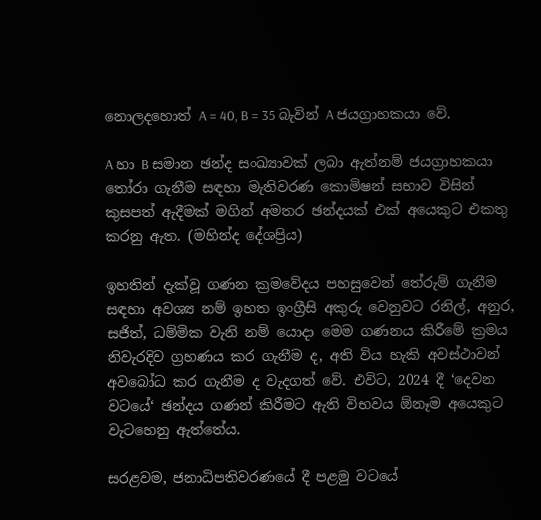නොලදහොත් A = 40, B = 35 බැවින් A ජයග්‍රාහකයා වේ.

A හා B සමාන ඡන්ද සංඛ්‍යාවක් ලබා ඇත්නම් ජයග්‍රාහකයා තෝරා ගැනීම සඳහා මැතිවරණ කොමිෂන් සභාව විසින් කුසපත් ඇදීමක් මගින් අමතර ඡන්දයක් එක් අයෙකුට එකතු කරනු ඇත. (මහින්ද දේශප්‍රිය)

ඉහතින් දැක්වූ ගණන ක්‍රමවේදය පහසුවෙන් තේරුම් ගැනීම සඳහා අවශ්‍ය නම් ඉහත ඉංග්‍රීසි අකුරු වෙනුවට රනිල්, අනුර, සජිත්, ධම්මික වැනි නම් යොදා මෙම ගණනය කිරීමේ ක්‍රමය නිවැරදිව ග්‍රහණය කර ගැනීම ද, අති විය හැකි අවස්ථාවන් අවබෝධ කර ගැනීම ද වැදගත් වේ. එවිට, 2024 දී ‘දෙවන වටයේ‘ ඡන්දය ගණන් කිරීමට ඇති විභවය ඕනෑම අයෙකුට වැටහෙනු ඇත්තේය.

සරළවම, ජනාධිපතිවරණයේ දී පළමු වටයේ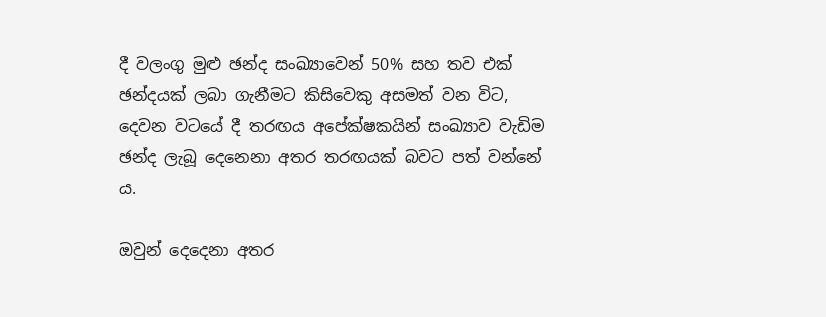දී වලංගු මුළු ඡන්ද සංඛ්‍යාවෙන් 50% සහ තව එක් ඡන්දයක් ලබා ගැනීමට කිසිවෙකු අසමත් වන විට,  දෙවන වටයේ දී තරඟය අපේක්ෂකයින් සංඛ්‍යාව වැඩිම ඡන්ද ලැබූ දෙනෙනා අතර තරඟයක් බවට පත් වන්නේ ය.

ඔවුන් දෙදෙනා අතර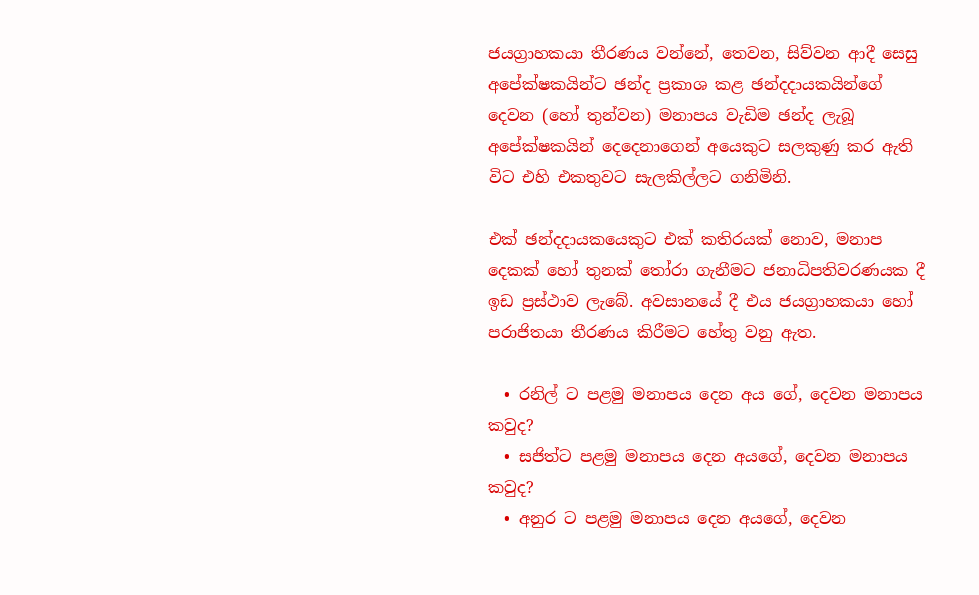ජයග්‍රාහකයා තීරණය වන්නේ, තෙවන, සිව්වන ආදී සෙසු අපේක්ෂකයින්ට ඡන්ද ප්‍රකාශ කළ ඡන්දදායකයින්ගේ දෙවන (හෝ තුන්වන) මනාපය වැඩිම ඡන්ද ලැබූ අපේක්ෂකයින් දෙදෙනාගෙන් අයෙකුට සලකුණු කර ඇති විට එහි එකතුවට සැලකිල්ලට ගනිමිනි.

එක් ඡන්දදායකයෙකුට එක් කතිරයක් නොව, මනාප දෙකක් හෝ තුනක් තෝරා ගැනීමට ජනාධිපතිවරණයක දී ඉඩ ප්‍රස්ථාව ලැබේ. අවසානයේ දී එය ජයග්‍රාහකයා හෝ පරාජිතයා තීරණය කිරීමට හේතු වනු ඇත.

  • රනිල් ට පළමු මනාපය දෙන අය ගේ, දෙවන මනාපය කවුද?
  • සජිත්ට පළමු මනාපය දෙන අයගේ, දෙවන මනාපය කවුද?
  • අනුර ට පළමු මනාපය දෙන අයගේ, දෙවන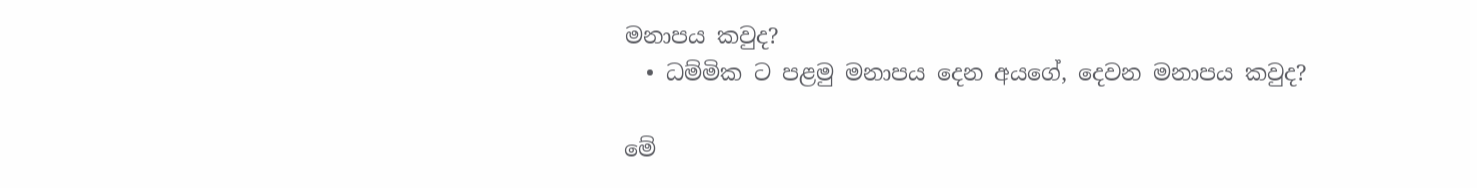මනාපය කවුද?
  • ධම්මික ට පළමු මනාපය දෙන අයගේ, දෙවන මනාපය කවුද?

මේ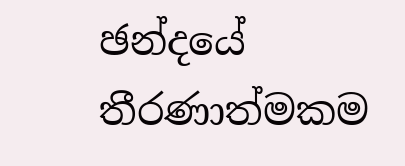ඡන්දයේ තීරණාත්මකම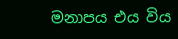මනාපය එය විය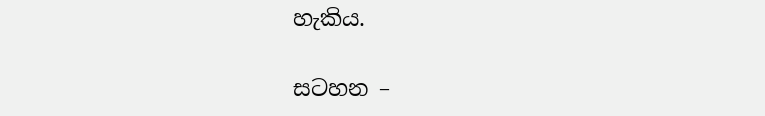හැකිය.

සටහන –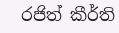රජිත් කීර්ති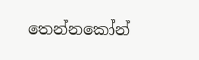තෙන්නකෝන්